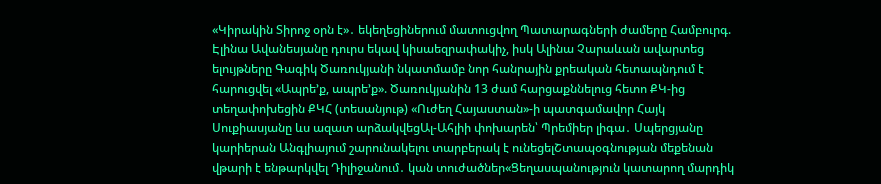«Կիրակին Տիրոջ օրն է»․ եկեղեցիներում մատուցվող Պատարագների ժամերը Համբուրգ. Էլինա Ավանեսյանը դուրս եկավ կիսաեզրափակիչ, իսկ Ալինա Չարաևան ավարտեց ելույթները Գագիկ Ծառուկյանի նկատմամբ նոր հանրային քրեական հետապնդում է հարուցվել «Ապրե’ք, ապրե’ք». Ծառուկյանին 13 ժամ հարցաքննելուց հետո ՔԿ-ից տեղափոխեցին ՔԿՀ (տեսանյութ) «Ուժեղ Հայաստան»-ի պատգամավոր Հայկ Սուքիասյանը ևս ազատ արձակվեցԱլ-Ահլիի փոխարեն՝ Պրեմիեր լիգա․ Սպերցյանը կարիերան Անգլիայում շարունակելու տարբերակ է ունեցելՇտապօգնության մեքենան վթարի է ենթարկվել Դիլիջանում․ կան տուժածներ«Ցեղասպանություն կատարող մարդիկ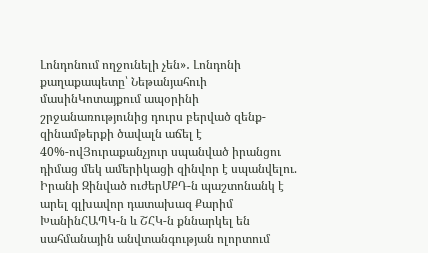Լոնդոնում ողջունելի չեն»․ Լոնդոնի քաղաքապետը՝ Նեթանյահուի մասինԿոտայքում ապօրինի շրջանառությունից դուրս բերված զենք-զինամթերքի ծավալն աճել է 40%-ովՅուրաքանչյուր սպանված իրանցու դիմաց մեկ ամերիկացի զինվոր է սպանվելու. Իրանի Զինված ուժերՄՔԴ-ն պաշտոնանկ է արել գլխավոր դատախազ Քարիմ ԽանինՀԱՊԿ-ն և ՇՀԿ-ն քննարկել են սահմանային անվտանգության ոլորտում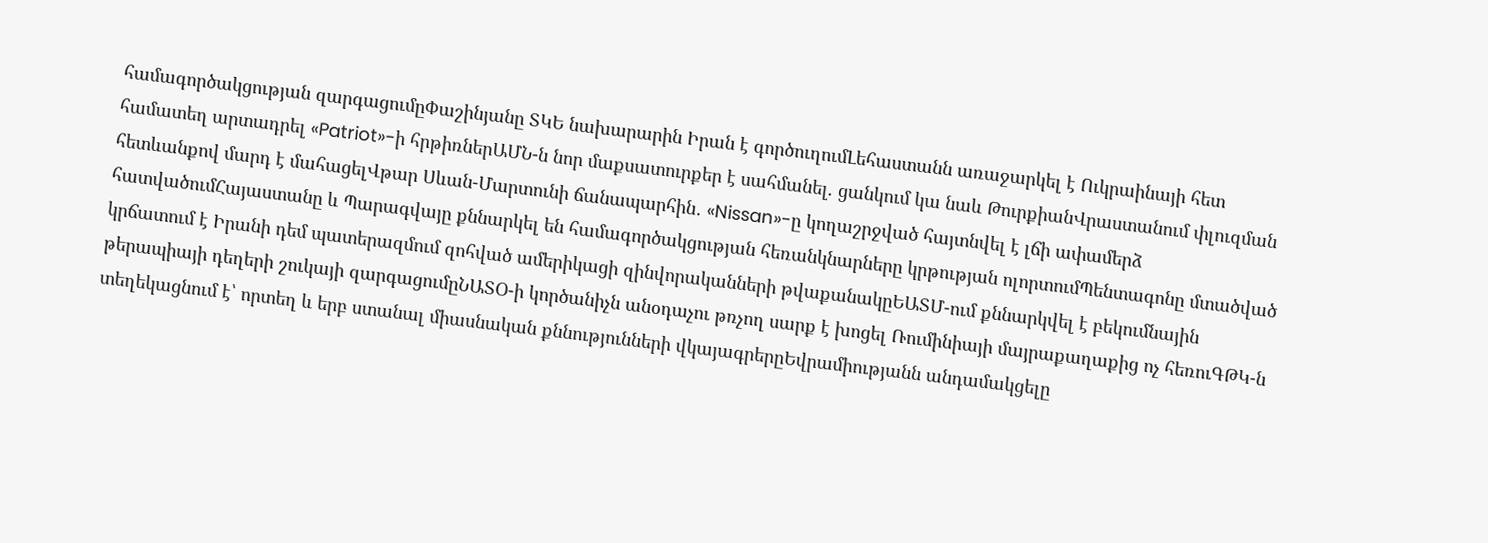համագործակցության զարգացումըՓաշինյանը ՏԿԵ նախարարին Իրան է գործուղումԼեհաստանն առաջարկել է Ուկրաինայի հետ համատեղ արտադրել «Patriot»-ի հրթիռներԱՄՆ-ն նոր մաքսատուրքեր է սահմանել. ցանկում կա նաև ԹուրքիանՎրաստանում փլուզման հետևանքով մարդ է մահացելՎթար Սևան-Մարտունի ճանապարհին․ «Nissan»-ը կողաշրջված հայտնվել է լճի ափամերձ հատվածումՀայաստանը և Պարագվայը քննարկել են համագործակցության հեռանկնարները կրթության ոլորտումՊենտագոնը մտածված կրճատում է Իրանի դեմ պատերազմում զոհված ամերիկացի զինվորականների թվաքանակըԵԱՏՄ-ում քննարկվել է բեկումնային թերապիայի դեղերի շուկայի զարգացումըՆԱՏՕ-ի կործանիչն անօդաչու թռչող սարք է խոցել Ռումինիայի մայրաքաղաքից ոչ հեռուԳԹԿ-ն տեղեկացնում է՝ որտեղ և երբ ստանալ միասնական քննությունների վկայագրերըԵվրամիությանն անդամակցելը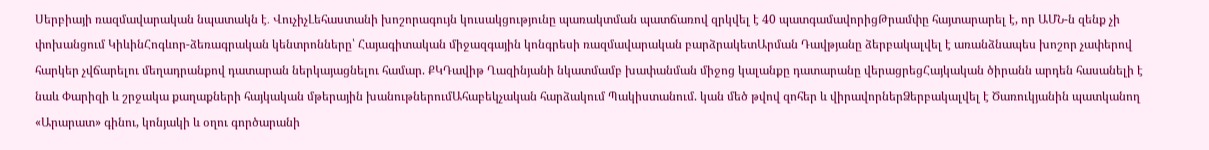Սերբիայի ռազմավարական նպատակն է․ ՎուչիչԼեհաստանի խոշորագույն կուսակցությունը պառակտման պատճառով զրկվել է 40 պատգամավորիցԹրամփը հայտարարել է, որ ԱՄՆ-ն զենք չի փոխանցում ԿիևինՀոգևոր-ձեռագրական կենտրոնները՝ Հայագիտական միջազգային կոնգրեսի ռազմավարական բարձրակետԱրման Դավթյանը ձերբակալվել է առանձնապես խոշոր չափերով հարկեր չվճարելու մեղադրանքով դատարան ներկայացնելու համար. ՔԿԴավիթ Ղազինյանի նկատմամբ խափանման միջոց կալանքը դատարանը վերացրեցՀայկական ծիրանն արդեն հասանելի է նաև Փարիզի և շրջակա քաղաքների հայկական մթերային խանութներումԱհաբեկչական հարձակում Պակիստանում. կան մեծ թվով զոհեր և վիրավորներՁերբակալվել է Ծառուկյանին պատկանող «Արարատ» գինու, կոնյակի և օղու գործարանի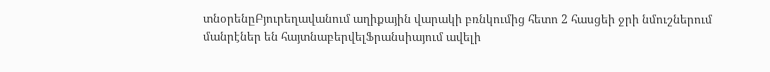տնօրենըԲյուրեղավանում աղիքային վարակի բռնկումից հետո 2 հասցեի ջրի նմուշներում մանրէներ են հայտնաբերվելՖրանսիայում ավելի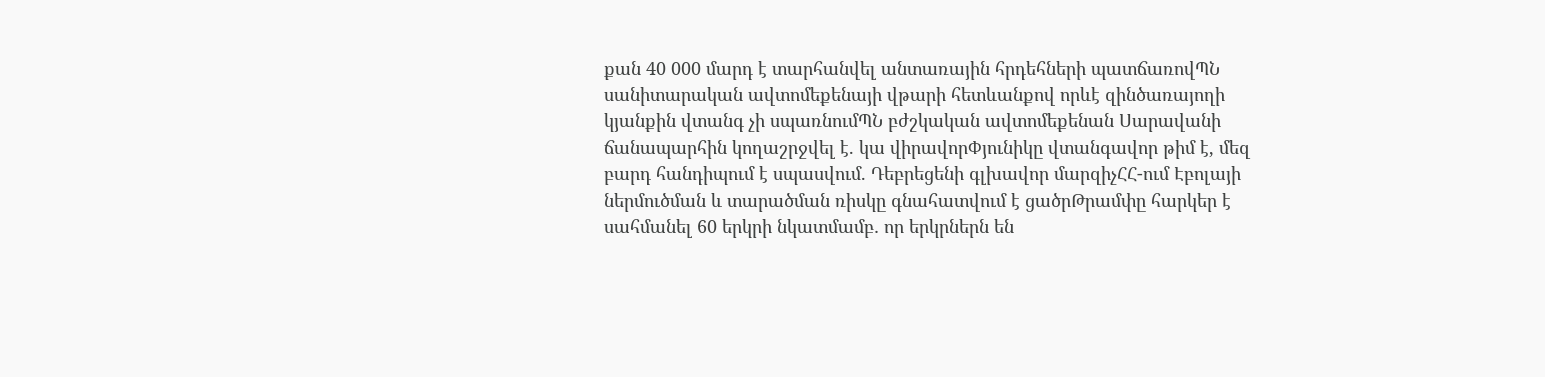քան 40 000 մարդ է տարհանվել անտառային հրդեհների պատճառովՊՆ սանիտարական ավտոմեքենայի վթարի հետևանքով որևէ զինծառայողի կյանքին վտանգ չի սպառնումՊՆ բժշկական ավտոմեքենան Սարավանի ճանապարհին կողաշրջվել է. կա վիրավորՓյունիկը վտանգավոր թիմ է, մեզ բարդ հանդիպում է սպասվում. Դեբրեցենի գլխավոր մարզիչՀՀ-ում Էբոլայի ներմուծման և տարածման ռիսկը գնահատվում է ցածրԹրամփը հարկեր է սահմանել 60 երկրի նկատմամբ․ որ երկրներն են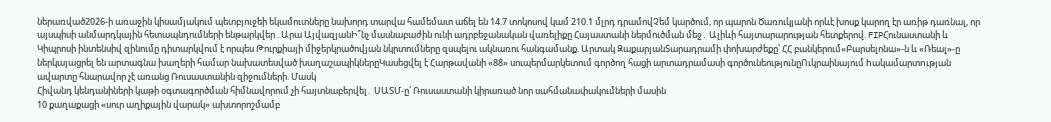ներառված2026-ի առաջին կիսամյակում պետբյուջեի եկամուտները նախորդ տարվա համեմատ աճել են 14.7 տոկոսով կամ 210.1 մլրդ դրամովՉեմ կարծում, որ պարոն Ծառուկյանի որևէ խոսք կարող էր առիթ դառնալ, որ այսպիսի անմարդկային հետապնդումների ենթարկվեր . Արա ԱյվազյանԻ՞նչ մասնաբաժին ունի ադրբեջանական վառելիքը Հայաստանի ներմուծման մեջ․ Ալիևի հայտարարության հետքերով. FIPՀունաստանի և Կիպրոսի ինտենսիվ զինումը դիտարկվում է որպես Թուրքիայի միջերկրածովյան նկրտումները զսպելու ակնառու հանգամանք. Արտակ ԶաքարյանՏարադրամի փոխարժեքը՝ ՀՀ բանկերում«Բարսելոնա»-ն և «Ռեալ»-ը ներկայացրել են արտագնա խաղերի համար նախատեսված խաղաշապիկներըԿասեցվել է Հարթավանի «88» սուպերմարկետում գործող հացի արտադրամասի գործունեությունըՈւկրաինայում hակամարտnւթյան ավարտը հնարավոր չէ առանց Ռուսաստանին զիջումների. Մասկ
Հիվանդ կենդանիների կաթի օգտագործման հիմնավորում չի հայտնաբերվել․ ՍԱՏՄ-ը՝ Ռուսաստանի կիրառած նոր սահմանափակումների մասին
10 քաղաքացի «սուր աղիքային վարակ» ախտորոշմամբ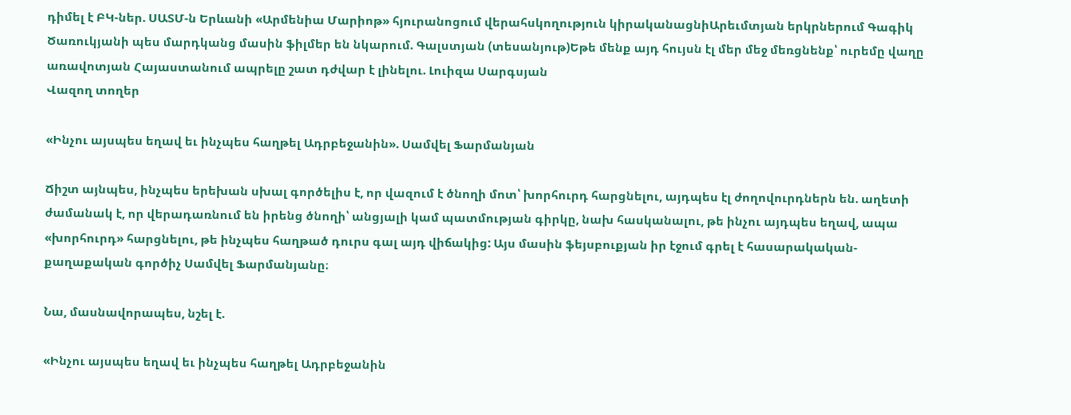դիմել է ԲԿ-ներ. ՍԱՏՄ-ն Երևանի «Արմենիա Մարիոթ» հյուրանոցում վերահսկողություն կիրականացնիԱրեւմտյան երկրներում Գագիկ Ծառուկյանի պես մարդկանց մասին ֆիլմեր են նկարում. Գալստյան (տեսանյութ)Եթե մենք այդ հույսն էլ մեր մեջ մեռցնենք՝ ուրեմը վաղը առավոտյան Հայաստանում ապրելը շատ դժվար է լինելու. Լուիզա Սարգսյան
Վազող տողեր

«Ինչու այսպես եղավ եւ ինչպես հաղթել Ադրբեջանին». Սամվել Ֆարմանյան

Ճիշտ այնպես, ինչպես երեխան սխալ գործելիս է, որ վազում է ծնողի մոտ՝ խորհուրդ հարցնելու, այդպես էլ ժողովուրդներն են. աղետի ժամանակ է, որ վերադառնում են իրենց ծնողի՝ անցյալի կամ պատմության գիրկը, նախ հասկանալու, թե ինչու այդպես եղավ, ապա «խորհուրդ» հարցնելու, թե ինչպես հաղթած դուրս գալ այդ վիճակից: Այս մասին ֆեյսբուքյան իր էջում գրել է հասարակական-քաղաքական գործիչ Սամվել Ֆարմանյանը։

Նա, մասնավորապես, նշել է.

«Ինչու այսպես եղավ եւ ինչպես հաղթել Ադրբեջանին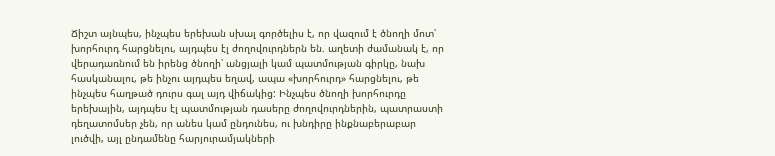Ճիշտ այնպես, ինչպես երեխան սխալ գործելիս է, որ վազում է ծնողի մոտ՝ խորհուրդ հարցնելու, այդպես էլ ժողովուրդներն են. աղետի ժամանակ է, որ վերադառնում են իրենց ծնողի՝ անցյալի կամ պատմության գիրկը, նախ հասկանալու, թե ինչու այդպես եղավ, ապա «խորհուրդ» հարցնելու, թե ինչպես հաղթած դուրս գալ այդ վիճակից: Ինչպես ծնողի խորհուրդը երեխային, այդպես էլ պատմության դասերը ժողովուրդներին, պատրաստի դեղատոմսեր չեն, որ անես կամ ընդունես, ու խնդիրը ինքնաբերաբար լուծվի, այլ ընդամենը հարյուրամյակների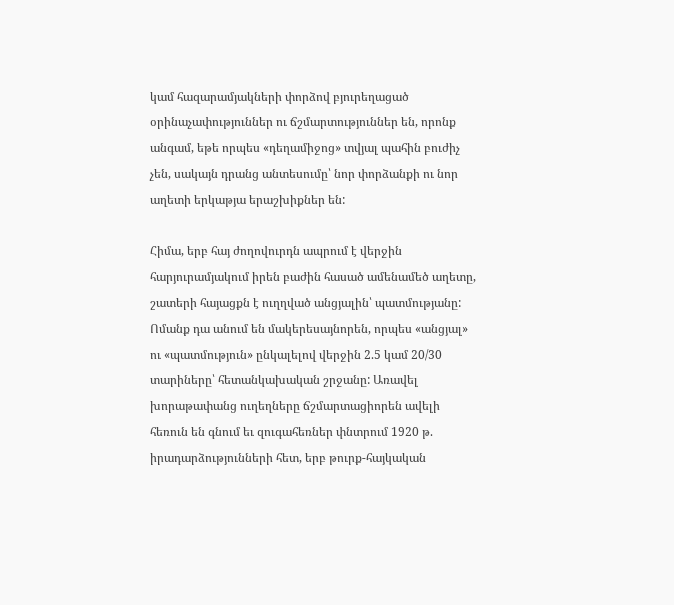կամ հազարամյակների փորձով բյուրեղացած օրինաչափություններ ու ճշմարտություններ են, որոնք անգամ, եթե որպես «դեղամիջոց» տվյալ պահին բուժիչ չեն, սակայն դրանց անտեսումը՝ նոր փորձանքի ու նոր աղետի երկաթյա երաշխիքներ են:

Հիմա, երբ հայ ժողովուրդն ապրում է վերջին հարյուրամյակում իրեն բաժին հասած ամենամեծ աղետը, շատերի հայացքն է ուղղված անցյալին՝ պատմությանը: Ոմանք դա անում են մակերեսայնորեն, որպես «անցյալ» ու «պատմություն» ընկալելով վերջին 2.5 կամ 20/30 տարիները՝ հետանկախական շրջանը: Առավել խորաթափանց ուղեղները ճշմարտացիորեն ավելի հեռուն են գնում եւ զուգահեռներ փնտրում 1920 թ. իրադարձությունների հետ, երբ թուրք-հայկական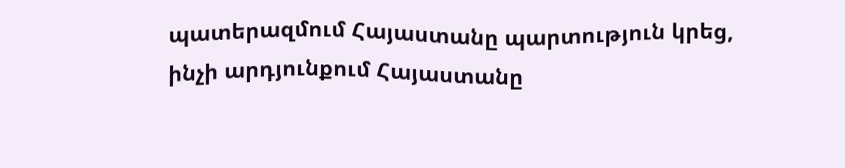պատերազմում Հայաստանը պարտություն կրեց, ինչի արդյունքում Հայաստանը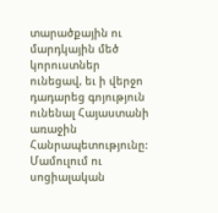տարածքային ու մարդկային մեծ կորուստներ ունեցավ, եւ ի վերջո դադարեց գոյություն ունենալ Հայաստանի առաջին Հանրապետությունը: Մամուլում ու սոցիալական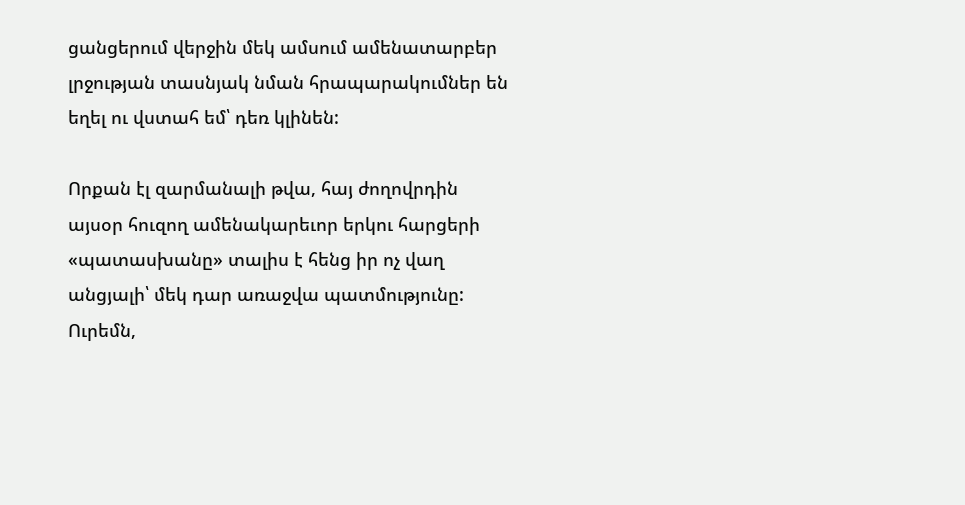ցանցերում վերջին մեկ ամսում ամենատարբեր լրջության տասնյակ նման հրապարակումներ են եղել ու վստահ եմ՝ դեռ կլինեն:

Որքան էլ զարմանալի թվա, հայ ժողովրդին այսօր հուզող ամենակարեւոր երկու հարցերի «պատասխանը» տալիս է հենց իր ոչ վաղ անցյալի՝ մեկ դար առաջվա պատմությունը: Ուրեմն,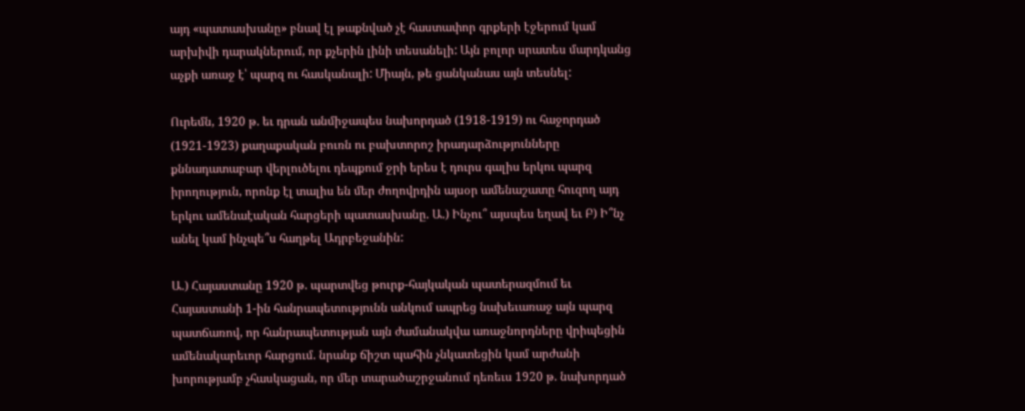այդ «պատասխանը» բնավ էլ թաքնված չէ հաստափոր գրքերի էջերում կամ արխիվի դարակներում, որ քչերին լինի տեսանելի: Այն բոլոր սրատես մարդկանց աչքի առաջ է՝ պարզ ու հասկանալի: Միայն, թե ցանկանաս այն տեսնել:

Ուրեմն, 1920 թ. եւ դրան անմիջապես նախորդած (1918-1919) ու հաջորդած (1921-1923) քաղաքական բուռն ու բախտորոշ իրադարձությունները քննադատաբար վերլուծելու դեպքում ջրի երես է դուրս գալիս երկու պարզ իրողություն, որոնք էլ տալիս են մեր ժողովրդին այսօր ամենաշատը հուզող այդ երկու ամենաէական հարցերի պատասխանը. Ա.) Ինչու՞ այսպես եղավ եւ Բ) Ի՞նչ անել կամ ինչպե՞ս հաղթել Ադրբեջանին:

Ա.) Հայաստանը 1920 թ. պարտվեց թուրք-հայկական պատերազմում եւ Հայաստանի 1-ին հանրապետությունն անկում ապրեց նախեւառաջ այն պարզ պատճառով, որ հանրապետության այն ժամանակվա առաջնորդները վրիպեցին ամենակարեւոր հարցում. նրանք ճիշտ պահին չնկատեցին կամ արժանի խորությամբ չհասկացան, որ մեր տարածաշրջանում դեռեւս 1920 թ. նախորդած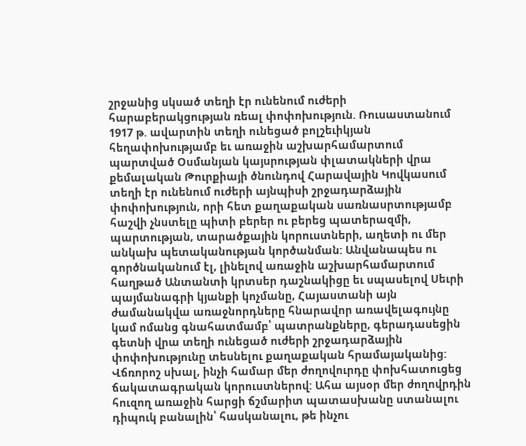շրջանից սկսած տեղի էր ունենում ուժերի հարաբերակցության ռեալ փոփոխություն. Ռուսաստանում 1917 թ. ավարտին տեղի ունեցած բոլշեւիկյան հեղափոխությամբ եւ առաջին աշխարհամարտում պարտված Օսմանյան կայսրության փլատակների վրա քեմալական Թուրքիայի ծնունդով Հարավային Կովկասում տեղի էր ունենում ուժերի այնպիսի շրջադարձային փոփոխություն, որի հետ քաղաքական սառնասրտությամբ հաշվի չնստելը պիտի բերեր ու բերեց պատերազմի, պարտության, տարածքային կորուստների, աղետի ու մեր անկախ պետականության կործանման: Անվանապես ու գործնականում էլ, լինելով առաջին աշխարհամարտում հաղթած Անտանտի կրտսեր դաշնակիցը եւ սպասելով Սեւրի պայմանագրի կյանքի կոչմանը, Հայաստանի այն ժամանակվա առաջնորդները հնարավոր առավելագույնը կամ ոմանց գնահատմամբ՝ պատրանքները, գերադասեցին գետնի վրա տեղի ունեցած ուժերի շրջադարձային փոփոխությունը տեսնելու քաղաքական հրամայականից: Վճռորոշ սխալ, ինչի համար մեր ժողովուրդը փոխհատուցեց ճակատագրական կորուստներով: Ահա այսօր մեր ժողովրդին հուզող առաջին հարցի ճշմարիտ պատասխանը ստանալու դիպուկ բանալին՝ հասկանալու, թե ինչու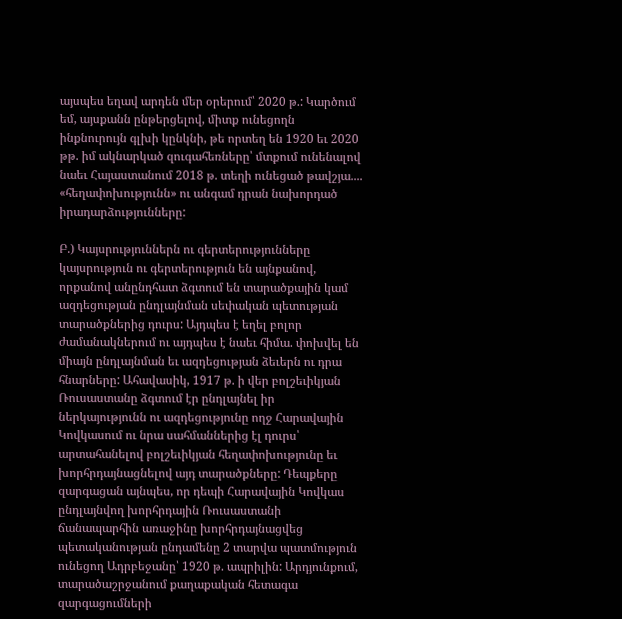այսպես եղավ արդեն մեր օրերում՝ 2020 թ.: Կարծում եմ, այսքանն ընթերցելով, միտք ունեցողն ինքնուրույն գլխի կընկնի, թե որտեղ են 1920 եւ 2020 թթ. իմ ակնարկած զուգահեռները՝ մտքում ունենալով նաեւ Հայաստանում 2018 թ. տեղի ունեցած թավշյա.... «հեղափոխությունն» ու անգամ դրան նախորդած իրադարձությունները:

Բ.) Կայսրություններն ու գերտերությունները կայսրություն ու գերտերություն են այնքանով, որքանով անընդհատ ձգտում են տարածքային կամ ազդեցության ընդլայնման սեփական պետության տարածքներից դուրս: Այդպես է եղել բոլոր ժամանակներում ու այդպես է նաեւ հիմա. փոխվել են միայն ընդլայնման եւ ազդեցության ձեւերն ու դրա հնարները: Ահավասիկ, 1917 թ. ի վեր բոլշեւիկյան Ռուսաստանը ձգտում էր ընդլայնել իր ներկայությունն ու ազդեցությունը ողջ Հարավային Կովկասում ու նրա սահմաններից էլ դուրս՝ արտահանելով բոլշեւիկյան հեղափոխությունը եւ խորհրդայնացնելով այդ տարածքները: Դեպքերը զարգացան այնպես, որ դեպի Հարավային Կովկաս ընդլայնվող խորհրդային Ռուսաստանի ճանապարհին առաջինը խորհրդայնացվեց պետականության ընդամենը 2 տարվա պատմություն ունեցող Ադրբեջանը՝ 1920 թ. ապրիլին: Արդյունքում, տարածաշրջանում քաղաքական հետագա զարգացումների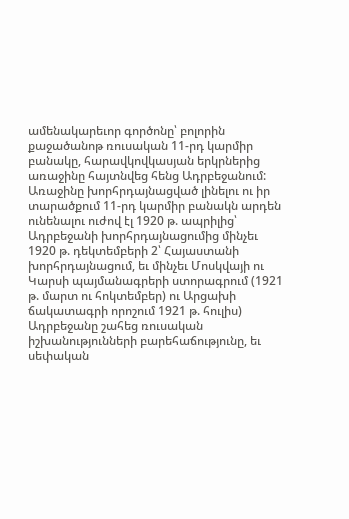ամենակարեւոր գործոնը՝ բոլորին քաջածանոթ ռուսական 11-րդ կարմիր բանակը, հարավկովկասյան երկրներից առաջինը հայտնվեց հենց Ադրբեջանում: Առաջինը խորհրդայնացված լինելու ու իր տարածքում 11-րդ կարմիր բանակն արդեն ունենալու ուժով էլ 1920 թ. ապրիլից՝ Ադրբեջանի խորհրդայնացումից մինչեւ 1920 թ. դեկտեմբերի 2՝ Հայաստանի խորհրդայնացում, եւ մինչեւ Մոսկվայի ու Կարսի պայմանագրերի ստորագրում (1921 թ. մարտ ու հոկտեմբեր) ու Արցախի ճակատագրի որոշում 1921 թ. հուլիս) Ադրբեջանը շահեց ռուսական իշխանությունների բարեհաճությունը, եւ սեփական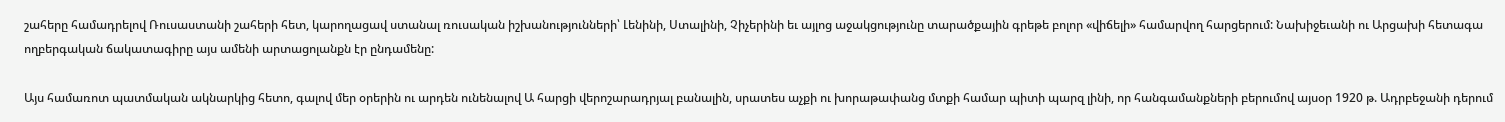շահերը համադրելով Ռուսաստանի շահերի հետ, կարողացավ ստանալ ռուսական իշխանությունների՝ Լենինի, Ստալինի, Չիչերինի եւ այլոց աջակցությունը տարածքային գրեթե բոլոր «վիճելի» համարվող հարցերում: Նախիջեւանի ու Արցախի հետագա ողբերգական ճակատագիրը այս ամենի արտացոլանքն էր ընդամենը:

Այս համառոտ պատմական ակնարկից հետո, գալով մեր օրերին ու արդեն ունենալով Ա հարցի վերոշարադրյալ բանալին, սրատես աչքի ու խորաթափանց մտքի համար պիտի պարզ լինի, որ հանգամանքների բերումով այսօր 1920 թ. Ադրբեջանի դերում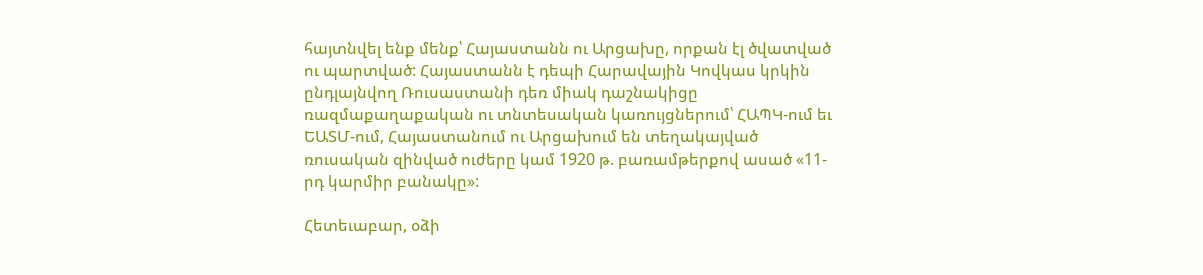հայտնվել ենք մենք՝ Հայաստանն ու Արցախը, որքան էլ ծվատված ու պարտված: Հայաստանն է դեպի Հարավային Կովկաս կրկին ընդլայնվող Ռուսաստանի դեռ միակ դաշնակիցը ռազմաքաղաքական ու տնտեսական կառույցներում՝ ՀԱՊԿ-ում եւ ԵԱՏՄ-ում, Հայաստանում ու Արցախում են տեղակայված ռուսական զինված ուժերը կամ 1920 թ. բառամթերքով ասած «11-րդ կարմիր բանակը»:

Հետեւաբար, օձի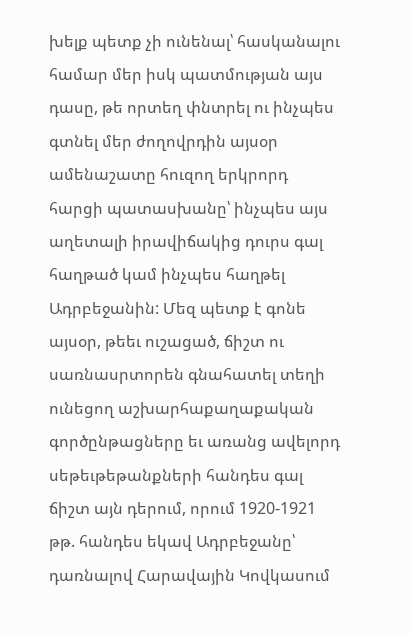խելք պետք չի ունենալ՝ հասկանալու համար մեր իսկ պատմության այս դասը, թե որտեղ փնտրել ու ինչպես գտնել մեր ժողովրդին այսօր ամենաշատը հուզող երկրորդ հարցի պատասխանը՝ ինչպես այս աղետալի իրավիճակից դուրս գալ հաղթած կամ ինչպես հաղթել Ադրբեջանին: Մեզ պետք է գոնե այսօր, թեեւ ուշացած, ճիշտ ու սառնասրտորեն գնահատել տեղի ունեցող աշխարհաքաղաքական գործընթացները եւ առանց ավելորդ սեթեւթեթանքների հանդես գալ ճիշտ այն դերում, որում 1920-1921 թթ. հանդես եկավ Ադրբեջանը՝ դառնալով Հարավային Կովկասում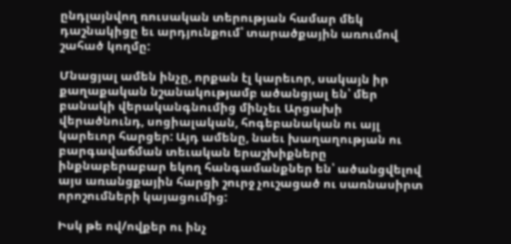ընդլայնվող ռուսական տերության համար մեկ դաշնակիցը եւ արդյունքում՝ տարածքային առումով շահած կողմը:

Մնացյալ ամեն ինչը, որքան էլ կարեւոր, սակայն իր քաղաքական նշանակությամբ ածանցյալ են՝ մեր բանակի վերականգնումից մինչեւ Արցախի վերածնունդ, սոցիալական, հոգեբանական ու այլ կարեւոր հարցեր: Այդ ամենը, նաեւ խաղաղության ու բարգավաճման տեւական երաշխիքները ինքնաբերաբար եկող հանգամանքներ են՝ ածանցվելով այս առանցքային հարցի շուրջ չուշացած ու սառնասիրտ որոշումների կայացումից:

Իսկ թե ով/ովքեր ու ինչ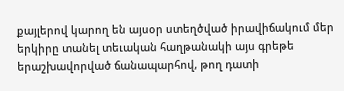քայլերով կարող են այսօր ստեղծված իրավիճակում մեր երկիրը տանել տեւական հաղթանակի այս գրեթե երաշխավորված ճանապարհով, թող դատի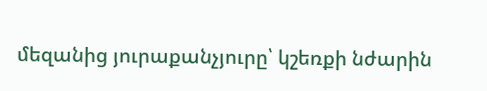մեզանից յուրաքանչյուրը՝ կշեռքի նժարին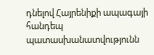դնելով Հայրենիքի ապագայի հանդեպ պատասխանատվությունն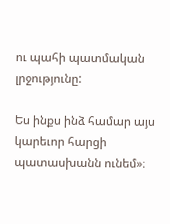ու պահի պատմական լրջությունը:

Ես ինքս ինձ համար այս կարեւոր հարցի պատասխանն ունեմ»։